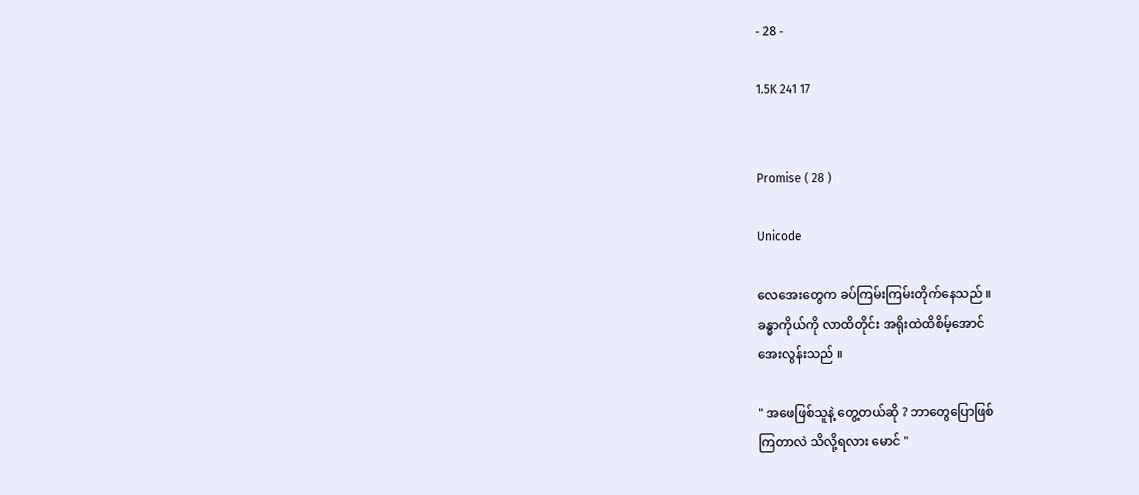- 28 -

1.5K 241 17


Promise ( 28 )

Unicode

လေအေးတွေက ခပ်ကြမ်းကြမ်းတိုက်နေသည် ။
ခန္ဓာကိုယ်ကို လာထိတိုင်း အရိုးထဲထိစိမ့်အောင်
အေးလွန်းသည် ။

" အဖေဖြစ်သူနဲ့ တွေ့တယ်ဆို ? ဘာတွေပြောဖြစ်
ကြတာလဲ သိလို့ရလား မောင် "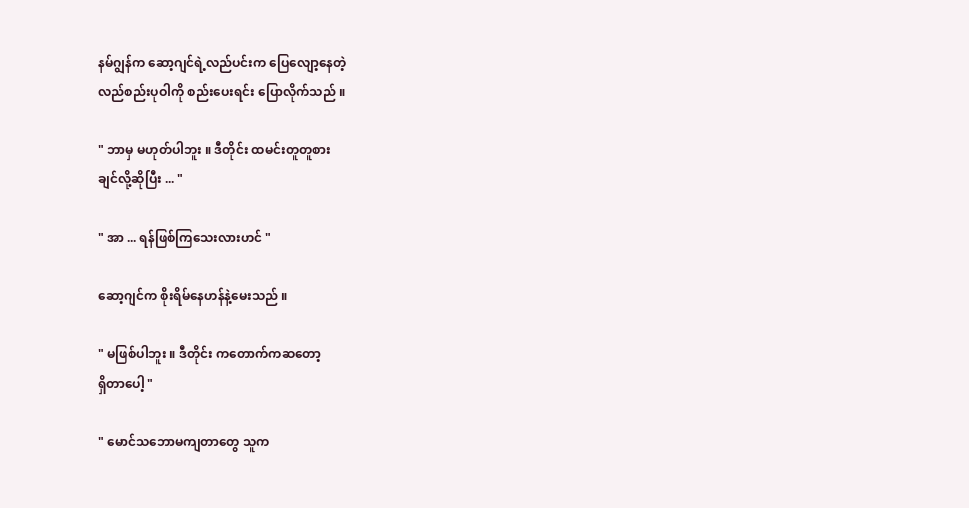နမ်ဂျွန်က ဆော့ဂျင်ရဲ့လည်ပင်းက ပြေလျော့နေတဲ့
လည်စည်းပုဝါကို စည်းပေးရင်း ပြောလိုက်သည် ။

" ဘာမှ မဟုတ်ပါဘူး ။ ဒီတိုင်း ထမင်းတူတူစား
ချင်လို့ဆိုပြီး ... "

" အာ ... ရန်ဖြစ်ကြသေးလားဟင် "

ဆော့ဂျင်က စိုးရိမ်နေဟန်နဲ့မေးသည် ။

" မဖြစ်ပါဘူး ။ ဒီတိုင်း ကတောက်ကဆတော့
ရှိတာပေါ့ "

" မောင်သဘောမကျတာတွေ သူက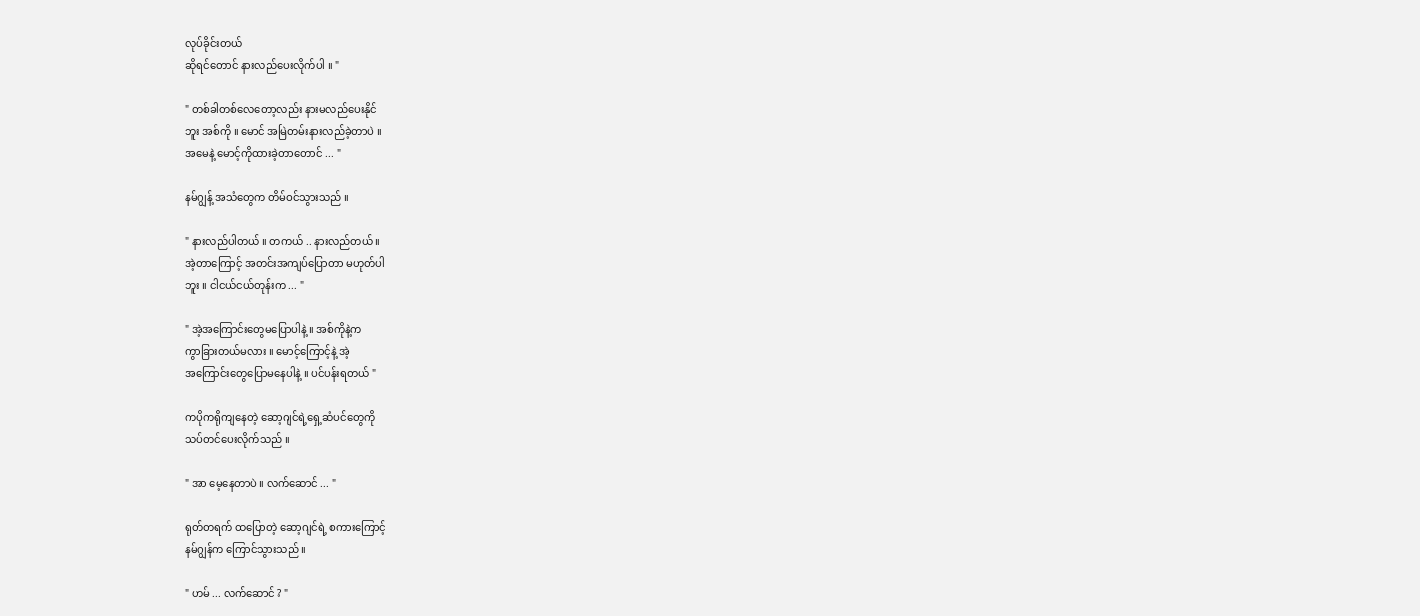လုပ်ခိုင်းတယ်
ဆိုရင်တောင် နားလည်ပေးလိုက်ပါ ။ "

" တစ်ခါတစ်လေတော့လည်း နားမလည်ပေးနိုင်
ဘူး အစ်ကို ။ မောင် အမြဲတမ်းနားလည်ခဲ့တာပဲ ။
အမေနဲ့ မောင့်ကိုထားခဲ့တာတောင် ... "

နမ်ဂျွန့် အသံတွေက တိမ်ဝင်သွားသည် ။

" နားလည်ပါတယ် ။ တကယ် .. နားလည်တယ် ။
အဲ့တာကြောင့် အတင်းအကျပ်ပြောတာ မဟုတ်ပါ
ဘူး ။ ငါငယ်ငယ်တုန်းက ... "

" အဲ့အကြောင်းတွေမပြောပါနဲ့ ။ အစ်ကိုနဲ့က
ကွာခြားတယ်မလား ။ မောင့်ကြောင့်နဲ့ အဲ့
အကြောင်းတွေပြောမနေပါနဲ့ ။ ပင်ပန်းရတယ် "

ကပိုကရိုကျနေတဲ့ ဆော့ဂျင်ရဲ့ရှေ့ဆံပင်တွေကို
သပ်တင်ပေးလိုက်သည် ။

" အာ မေ့နေတာပဲ ။ လက်ဆောင် ... "

ရုတ်တရက် ထပြောတဲ့ ဆော့ဂျင်ရဲ့ စကားကြောင့်
နမ်ဂျွန်က ကြောင်သွားသည် ။

" ဟမ် ... လက်ဆောင် ? "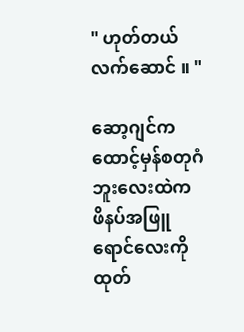" ဟုတ်တယ် လက်ဆောင် ။ "

ဆော့ဂျင်က ထောင့်မှန်စတုဂံဘူးလေးထဲက
ဖိနပ်အဖြူ ရောင်လေးကိုထုတ်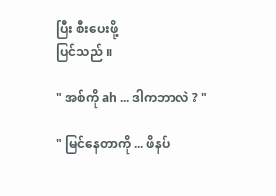ပြီး စီးပေးဖို့
ပြင်သည် ။

" အစ်ကို ah ... ဒါကဘာလဲ ? "

" မြင်နေတာကို ... ဖိနပ်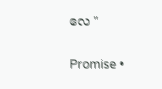လေ "

Promise •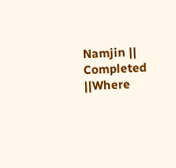Namjin || Completed ||Where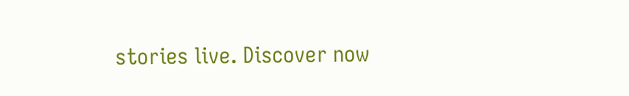stories live. Discover now